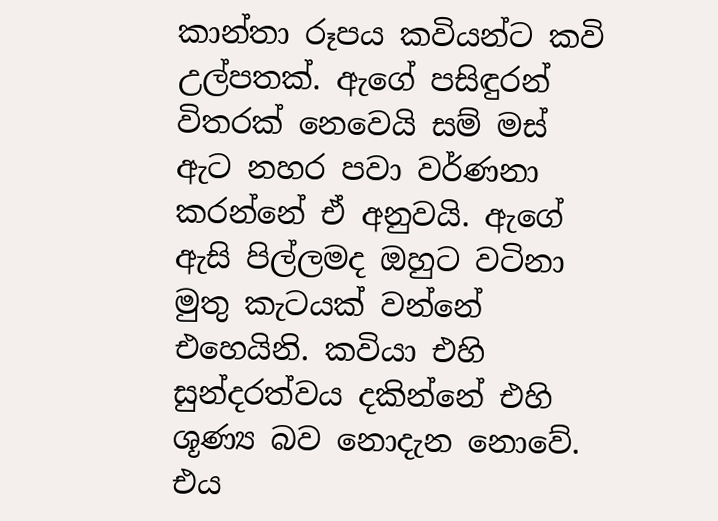කාන්තා රූපය කවියන්ට කවි උල්පතක්. ඇගේ පසිඳුරන් විතරක් නෙවෙයි සම් මස් ඇට නහර පවා වර්ණනා කරන්නේ ඒ අනුවයි. ඇගේ ඇසි පිල්ලමද ඔහුට වටිනා මුතු කැටයක් වන්නේ එහෙයිනි. කවියා එහි සුන්දරත්වය දකින්නේ එහි ශූණ්‍ය බව නොදැන නොවේ. එය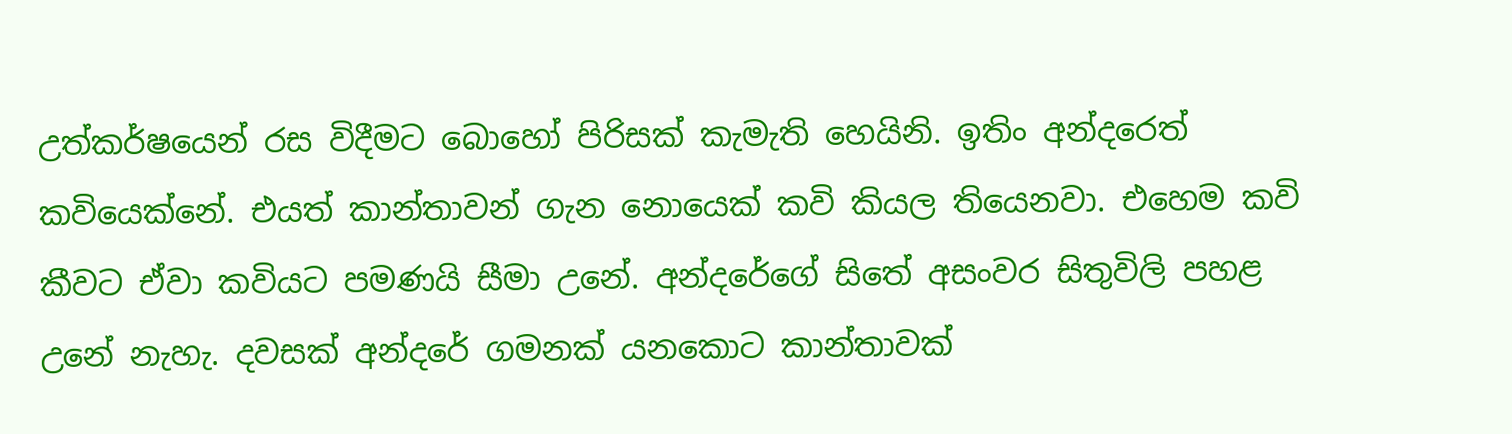උත්කර්ෂයෙන් රස විදීමට බොහෝ පිරිසක් කැමැති හෙයිනි. ඉතිං අන්දරෙත් කවියෙක්නේ. එයත් කාන්තාවන් ගැන නොයෙක් කවි කියල තියෙනවා. එහෙම කවි කීවට ඒවා කවියට පමණයි සීමා උනේ. අන්දරේගේ සිතේ අසංවර සිතුවිලි පහළ උනේ නැහැ. දවසක් අන්දරේ ගමනක් යනකොට කාන්තාවක්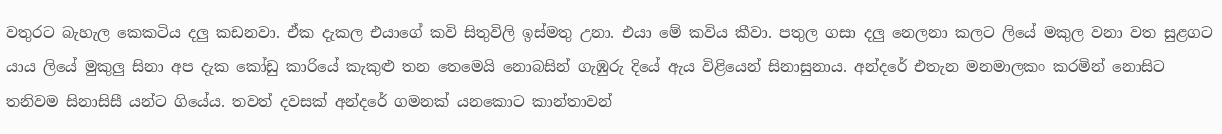වතුරට බැහැල කෙකටිය දලු කඩනවා. ඒක දැකල එයාගේ කවි සිතුවිලි ඉස්මතු උනා. එයා මේ කවිය කීවා. පතුල ගසා දලු නෙලනා කලට ලියේ මකුල වනා වත සුළගට යාය ලියේ මුකුලු සිනා අප දැක කෝඩු කාරියේ කැකුළු තන තෙමෙයි නොබසින් ගැඹුරු දියේ ඇය විළියෙන් සිනාසුනාය. අන්දරේ එතැන මනමාලකං කරමින් නොසිට තනිවම සිනාසිසී යන්ට ගියේය. තවත් දවසක් අන්දරේ ගමනක් යනකොට කාන්තාවන්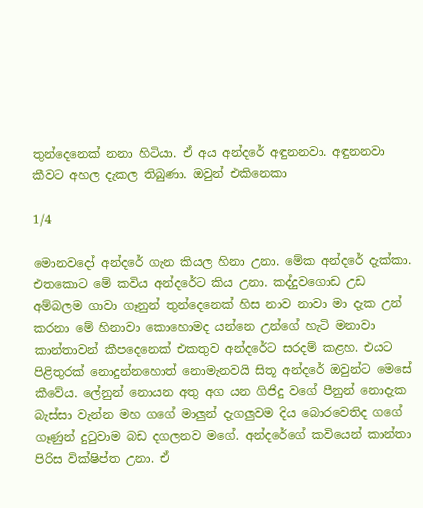තුන්දෙනෙක් නනා හිටියා. ඒ අය අන්දරේ අඳුනනවා. අඳුනනවා කීවට අහල දැකල තිබුණා. ඔවුන් එකිනෙකා

1/4

මොනවදෝ අන්දරේ ගැන කියල හිනා උනා. මේක අන්දරේ දැක්කා. එතකොට මේ කවිය අන්දරේට කිය උනා. කද්දුවගොඩ උඩ අම්බලම ගාවා ගෑනුන් තුන්දෙනෙක් හිස නාව නාවා මා දැක උන් කරනා මේ හිනාවා කොහොමද යන්නෙ උන්ගේ හැටි මනාවා කාන්තාවන් කීපදෙනෙක් එකතුව අන්දරේට සරදම් කළහ. එයට පිළිතුරක් නොදුන්නහොත් නොමැනවයි සිතූ අන්දරේ ඔවුන්ට මෙසේ කීවේය. ලේනුන් නොයන අතු අග යන ගිජිදු වගේ පීනුන් නොදැක බැස්සා වැන්න මහ ගගේ මාලුන් දැගලුවම දිය බොරවෙතිද ගගේ ගෑණුන් දුටුවාම බඩ දගලනව මගේ. අන්දරේගේ කවියෙන් කාන්තා පිරිස වික්ෂිප්ත උනා. ඒ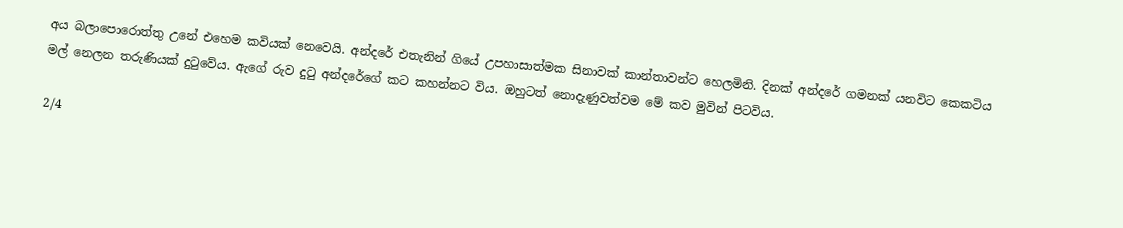අය බලාපොරොත්තු උනේ එහෙම කවියක් නෙවෙයි. අන්දරේ එතැනින් ගියේ උපහාසාත්මක සිනාවක් කාන්තාවන්ට හෙලමිනි. දිනක් අන්දරේ ගමනක් යනවිට කෙකටිය මල් නෙලන තරුණියක් දුටුවේය. ඇගේ රුව දුටු අන්දරේගේ කට කහන්නට විය. ඔහුටත් නොදැණුවත්වම මේ කව මුවින් පිටවිය.

2/4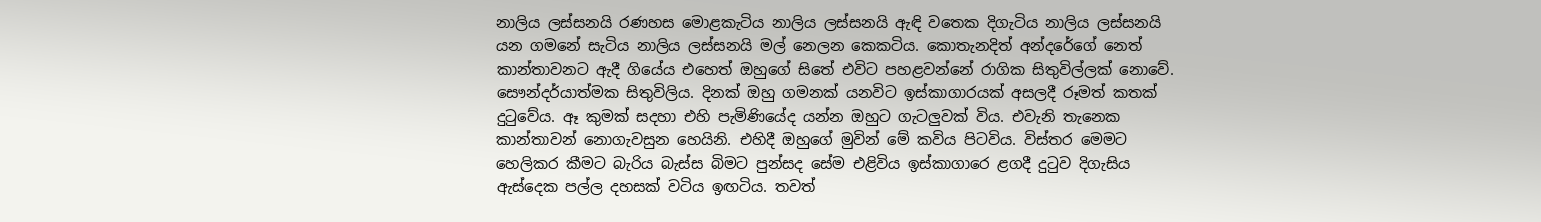නාලිය ලස්සනයි රණහස මොළකැටිය නාලිය ලස්සනයි ඇඳි වතෙක දිගැටිය නාලිය ලස්සනයි යන ගමනේ සැටිය නාලිය ලස්සනයි මල් නෙලන කෙකටිය. කොතැනදිත් අන්දරේගේ නෙත් කාන්තාවනට ඇදී ගියේය එහෙත් ඔහුගේ සිතේ එවිට පහළවන්නේ රාගික සිතුවිල්ලක් නොවේ. සෞන්දර්යාත්මක සිතුවිලිය. දිනක් ඔහු ගමනක් යනවිට ඉස්කාගාරයක් අසලදී රූමත් කතක් දුටුවේය. ඈ කුමක් සදහා එහි පැමිණියේද යන්න ඔහුට ගැටලුවක් විය. එවැනි තැනෙක කාන්තාවන් නොගැවසුන හෙයිනි. එහිදී ඔහුගේ මුවින් මේ කවිය පිටවිය. විස්තර මෙමට හෙලිකර කීමට බැරිය බැස්ස බිමට පුන්සද සේම එළිවිය ඉස්කාගාරෙ ළගදී දුටුව දිගැසිය ඇස්දෙක පල්ල දහසක් වටිය ඉඟටිය. තවත්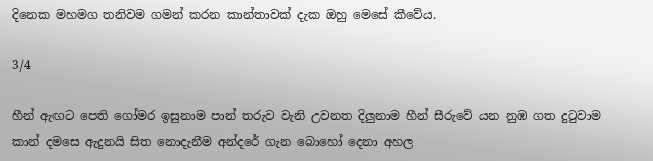දිනෙක මහමග තනිවම ගමන් කරන කාන්තාවක් දැක ඔහු මෙසේ කීවේය.

3/4

හීන් ඇඟට පෙති ගෝමර ඉසුනාම පාන් තරුව වැනි උවනත දිලුනාම හීන් සීරුවේ යන නුඹ ගත දුටුවාම කාන් දමසෙ ඇදුනයි සිත නොදැනීම අන්දරේ ගැන බොහෝ දෙනා අහල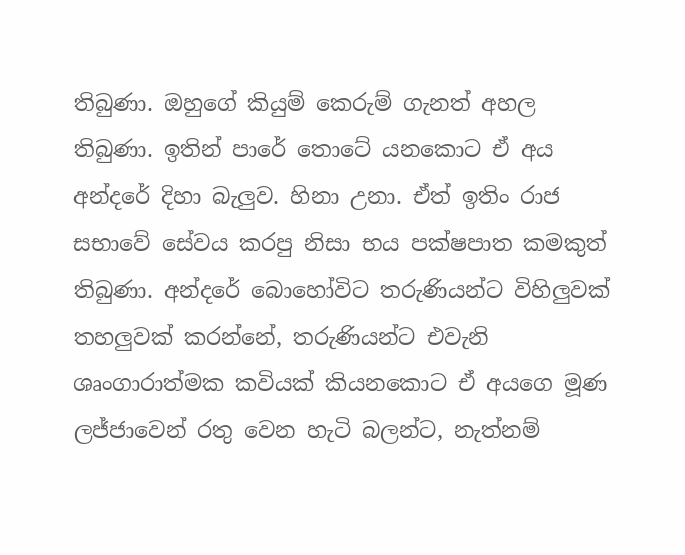තිබුණා. ඔහුගේ කියුම් කෙරුම් ගැනත් අහල තිබුණා. ඉතින් පාරේ තොටේ යනකොට ඒ අය අන්දරේ දිහා බැලුව. හිනා උනා. ඒත් ඉතිං රාජ සභාවේ සේවය කරපු නිසා භය පක්ෂපාත කමකුත් තිබුණා. අන්දරේ බොහෝවිට තරුණියන්ට විහිලුවක් තහලුවක් කරන්නේ, තරුණියන්ට එවැනි ශෘංගාරාත්මක කවියක් කියනකොට ඒ අයගෙ මූණ ලජ්ජාවෙන් රතු වෙන හැටි බලන්ට, නැත්නම්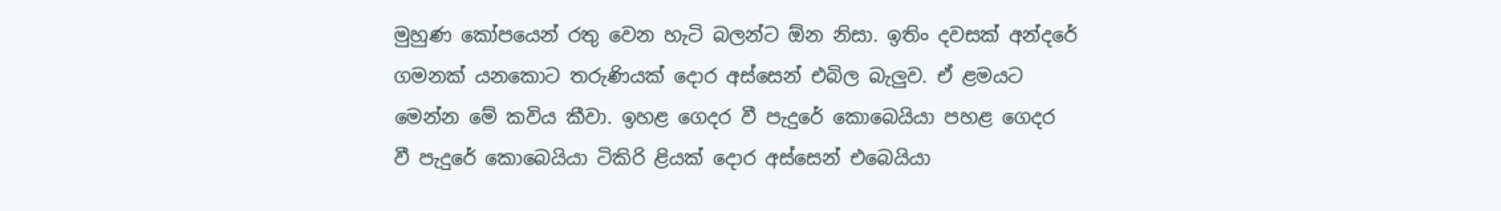මුහුණ කෝපයෙන් රතු වෙන හැටි බලන්ට ඕන නිසා. ඉතිං දවසක් අන්දරේ ගමනක් යනකොට තරුණියක් දොර අස්සෙන් එබිල බැලුව. ඒ ළමයට මෙන්න මේ කවිය කීවා. ඉහළ ගෙදර වී පැදුරේ කොබෙයියා පහළ ගෙදර වී පැදුරේ කොබෙයියා ටිකිරි ළියක් දොර අස්සෙන් එබෙයියා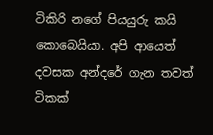ටිකිරි නගේ පියයුරු කයි කොබෙයියා. අපි ආයෙත් දවසක අන්දරේ ගැන තවත් ටිකක්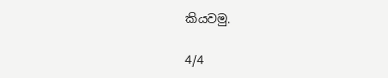කියවමු.

4/4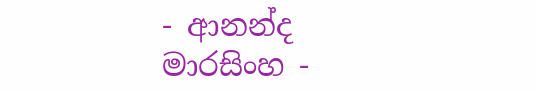- ආනන්ද මාරසිංහ -